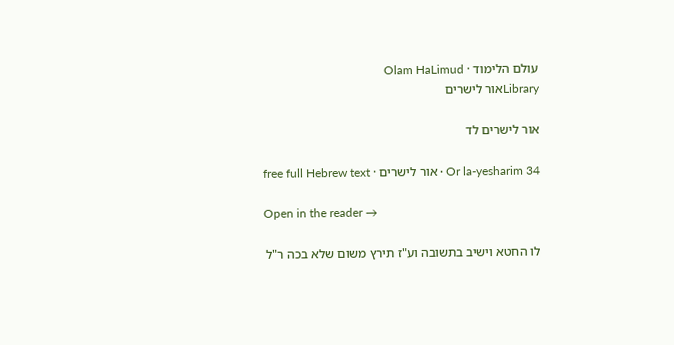עולם הלימוד · Olam HaLimud
Libraryאור לישרים

אור לישרים לד

Or la-yesharim 34 · אור לישרים · free full Hebrew text

Open in the reader →

לו החטא וישיב בתשובה וע"ז תירץ משום שלא בכה ר"ל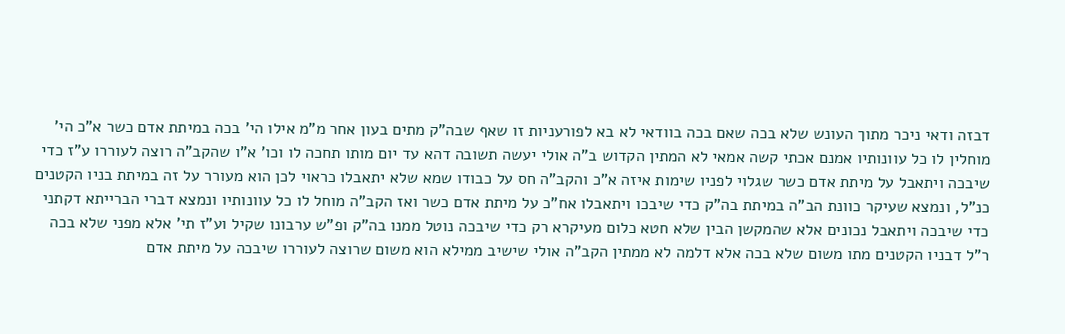דבזה ודאי ניכר מתוך העונש שלא בכה שאם בכה בוודאי לא בא לפורעניות זו שאף שבה"ק מתים בעון אחר מ"מ אילו הי' בכה במיתת אדם כשר א"כ הי' מוחלין לו כל עוונותיו אמנם אכתי קשה אמאי לא המתין הקדוש ב"ה אולי יעשה תשובה דהא עד יום מותו תחכה לו וכו' א"ו שהקב"ה רוצה לעוררו ע"ז כדי שיבכה ויתאבל על מיתת אדם כשר שגלוי לפניו שימות איזה א"כ והקב"ה חס על כבודו שמא שלא יתאבלו כראוי לכן הוא מעורר על זה במיתת בניו הקטנים כנ"ל, ונמצא שעיקר כוונת הב"ה במיתת בה"ק כדי שיבכו ויתאבלו אח"כ על מיתת אדם כשר ואז הקב"ה מוחל לו כל עוונותיו ונמצא דברי הברייתא דקתני כדי שיבכה ויתאבל נכונים אלא שהמקשן הבין שלא חטא כלום מעיקרא רק כדי שיבכה נוטל ממנו בה"ק ופ"ש ערבונו שקיל וע"ז תי' אלא מפני שלא בכה ר"ל דבניו הקטנים מתו משום שלא בכה אלא דלמה לא ממתין הקב"ה אולי שישיב ממילא הוא משום שרוצה לעוררו שיבכה על מיתת אדם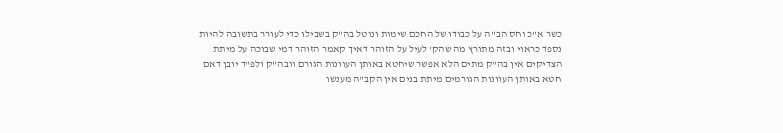כשר א"כ וחס הב"ה על כבודו של החכם שימות ונוטל בה"ק בשבילו כדי לעורר בתשובה להיות נספד כראוי ובזה מתורץ מה שהק' לעיל על הזוהר דאיך קאמר הזוהר דמי שבוכה על מיתת הצדיקים אין בה"ק מתים הלא אפשר שיחטא באותן העוונות הגורם וובה"ק ולפ"ד יובן דאם חטא באותן העוונות הגורמים מיתת בנים אין הקב"ה מענשו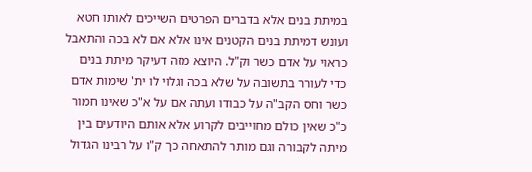במיתת בנים אלא בדברים הפרטים השייכים לאותו חטא ועונש דמיתת בנים הקטנים אינו אלא אם לא בכה והתאבל כראוי על אדם כשר וק"ל. היוצא מזה דעיקר מיתת בנים כדי לעורר בתשובה על שלא בכה וגלוי לו ית' שימות אדם כשר וחס הקב"ה על כבודו ועתה אם על א"כ שאינו חמור כ"כ שאין כולם מחוייבים לקרוע אלא אותם היודעים בין מיתה לקבורה וגם מותר להתאחה כך ק"ו על רבינו הגדול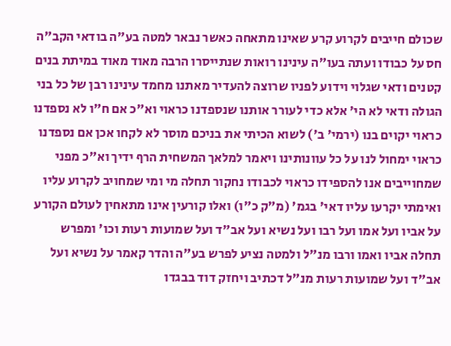שכולם חייבים לקרוע קרע שאינו מתאחה כאשר נבאר למטה בע"ה בודאי הקב"ה חס על כבודו ועתה בעו"ה עינינו רואות שנתייסרו הרבה מאוד מאוד במיתת בנים קטנים ודאי שגלוי וידוע לפניו שרוצה להעדיר מאתנו מחמד עינינו רבן של כל בני הגולה ודאי לא הי' אלא כדי לעורר אותנו שנספדנו כראוי וא"כ אם ח"ו לא נספדנו כראוי יקוים בנו (ירמי' ב') לשוא הכיתי את בניכם מוסר לא לקחו אכן אם נספדנו כראוי ימחול לנו על כל עוונותינו ויאמר למלאך המשחית הרף ידיך וא"כ מפני שמחוייבים אנו להספידו כראוי לכבודו נחקור תחלה מי ומי שמחויב לקרוע עליו ואימתי יקרעו עליו דאי' בגמ' (מ"ק כ"ו) ואלו קורעין אינו מתאחין לעולם הקורע על אביו ועל אמו ועל רבו ועל נשיא ועל אב"ד ועל שמועות רעות וכו' ומפרש תחלה אביו ואמו ורבו מנ"ל ולמטה נציע לפרש בע"ה והדר קאמר על נשיא ועל אב"ד ועל שמועות רעות מנ"ל דכתיב ויחזק דוד בבגדו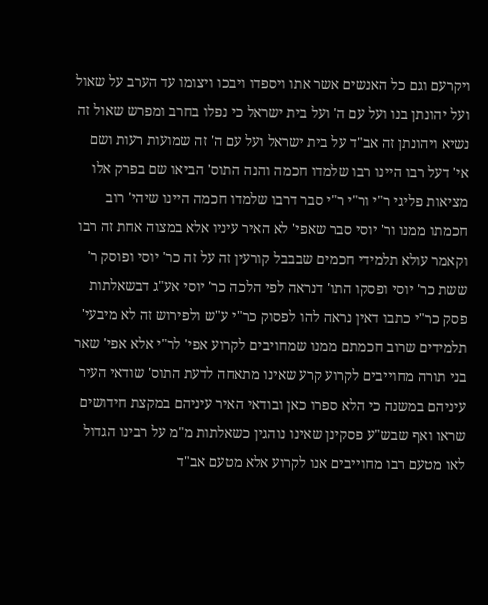ויקרעם וגם כל האנשים אשר אתו ויספדו ויבכו ויצומו עד הערב על שאול ועל יהונתן בנו ועל עם ה' ועל בית ישראל כי נפלו בחרב ומפרש שאול זה נשיא ויהונתן זה אב"ד על בית ישראל ועל עם ה' זה שמועות רעות ושם אי' דעל רבו היינו רבו שלמדו חכמה והנה התוס' הביאו שם בפרק אלו מציאות פליגי ר"י ור"י ר"י סבר דרבו שלמדו חכמה היינו שיהי' רוב חכמתו ממנו ור' יוסי סבר שאפי' לא האיר עיניו אלא במצוה אחת זה רבו וקאמר עולא תלמידי חכמים שבבבל קורעין זה על זה כר' יוסי ופוסק ר' ששת כר' יוסי ופסקו התו' דנראה לפי הלכה כר' יוסי אע"ג דבשאלתות פסק כר"י כתבו דאין נראה להו לפסוק כר"י ע"ש ולפירוש זה לא מיבעי' תלמידים שרוב חכמתם ממנו שמחויבים לקרוע אפי' לר"י אלא אפי' שאר בני תורה מחוייבים לקרוע קרע שאינו מתאחה לדעת התוס' שודאי העיר עיניהם במשנה כי הלא ספרו כאן ובודאי האיר עיניהם במקצת חידושים שראו ואף שבש"ע פסקינן שאינו נוהגין כשאלתות מ"מ על רבינו הגדול לאו מטעם רבו מחוייבים אנו לקרוע אלא מטעם אב"ד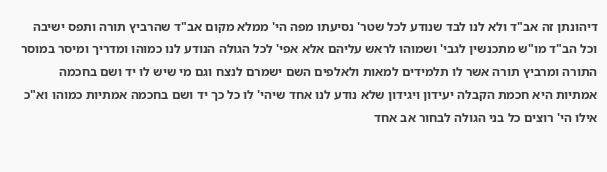דיהונתן זה אב"ד ולא לנו לבד שנודע לכל שטר' נסיעתו מפה הי' ממלא מקום אב"ד שהרביץ תורה ותפס ישיבה וכל הב"ד מו"ש מתכנשין לגבי' ושמוהו לראש עליהם אלא אפי' לכל הגולה הנודע לנו כמוהו ומדריך ומיסר במוסר התורה ומרביץ תורה אשר לו תלמידים למאות ולאלפים השם ישמרם לנצח וגם מי שיש לו יד ושם בחכמה אמתיות היא חכמת הקבלה יעידון ויגידון שלא נודע לנו אחד שיהי' לו כל כך יד ושם בחכמה אמתיות כמוהו וא"כ אילו הי' רוצים כל בני הגולה לבחור אב אחד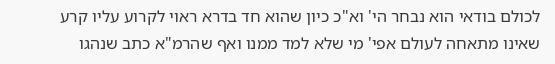לכולם בודאי הוא נבחר הי' וא"כ כיון שהוא חד בדרא ראוי לקרוע עליו קרע שאינו מתאחה לעולם אפי' מי שלא למד ממנו ואף שהרמ"א כתב שנהגו